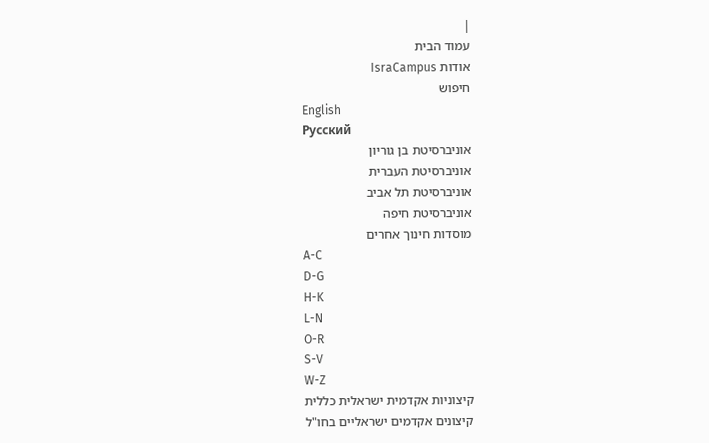|
עמוד הבית
אודות IsraCampus
חיפוש
English
Русский
אוניברסיטת בן גוריון
אוניברסיטת העברית
אוניברסיטת תל אביב
אוניברסיטת חיפה
מוסדות חינוך אחרים
A-C
D-G
H-K
L-N
O-R
S-V
W-Z
קיצוניות אקדמית ישראלית כללית
קיצונים אקדמים ישראליים בחו"ל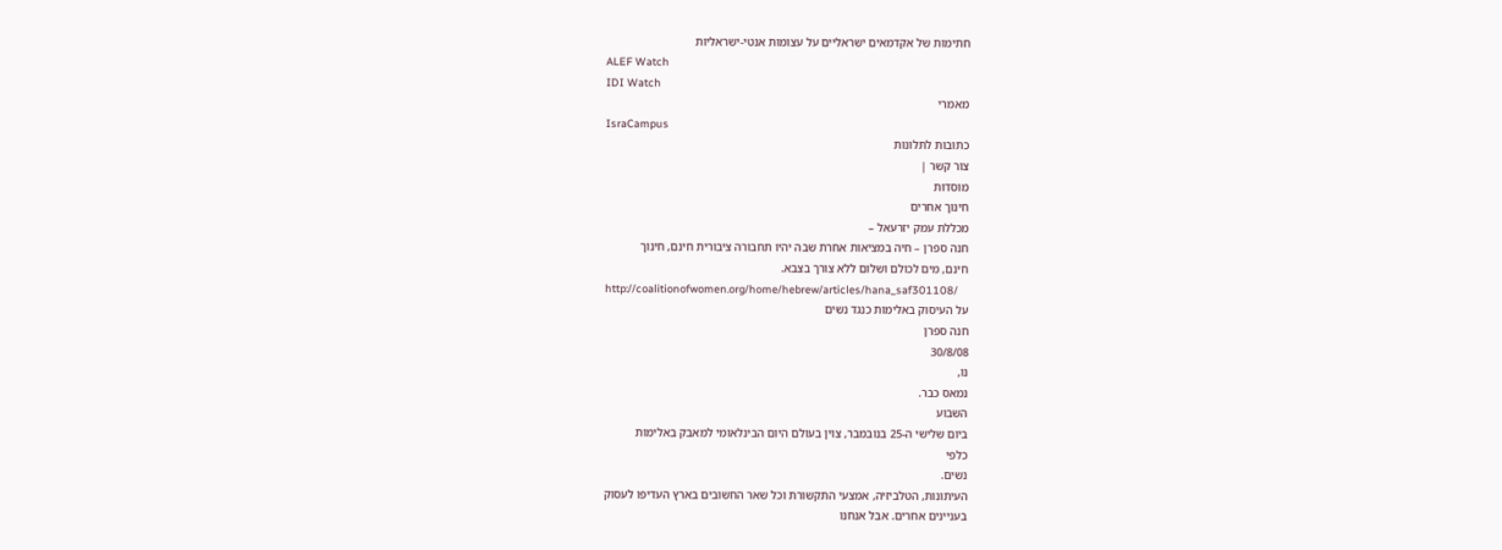חתימות של אקדמאים ישראליים על עצומות אנטי-ישראליות
ALEF Watch
IDI Watch
מאמרי
IsraCampus
כתובות לתלונות
צור קשר |
מוסדות
חינוך אחרים
מכללת עמק יזרעאל –
חנה ספרן – חיה במציאות אחרת שבה יהיו תחבורה ציבורית חינם, חינוך
חינם, מים לכולם ושלום ללא צורך בצבא.
http://coalitionofwomen.org/home/hebrew/articles/hana_saf301108/
על העיסוק באלימות כנגד נשים
חנה ספרן
30/8/08
נו,
נמאס כבר.
השבוע
ביום שלישי ה-25 בנובמבר, צוין בעולם היום הבינלאומי למאבק באלימות
כלפי
נשים.
העיתונות, הטלביזיה, אמצעי התקשורת וכל שאר החשובים בארץ העדיפו לעסוק
בעניינים אחרים. אבל אנחנו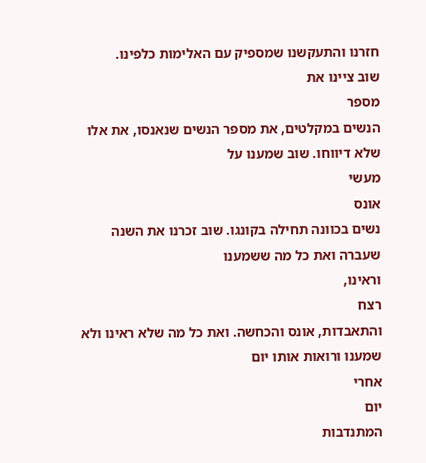חזרנו והתעקשנו שמספיק עם האלימות כלפינו.
שוב ציינו את
מספר
הנשים במקלטים, את מספר הנשים שנאנסו, את אלו שלא דיווחו. שוב שמענו על
מעשי
אונס
נשים בכוונה תחילה בקונגו. שוב זכרנו את השנה שעברה ואת כל מה ששמענו
וראינו,
רצח
והתאבדות, אונס והכחשה. ואת כל מה שלא ראינו ולא שמענו ורואות אותו יום
אחרי
יום
המתנדבות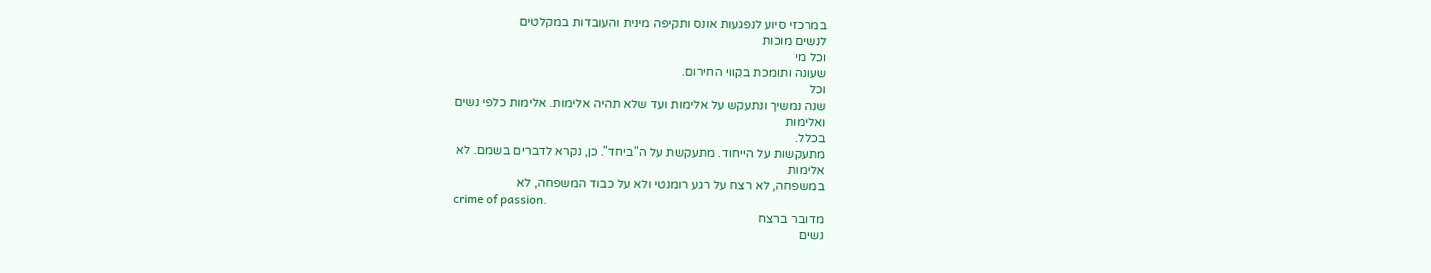במרכזי סיוע לנפגעות אונס ותקיפה מינית והעובדות במקלטים
לנשים מוכות
וכל מי
שעונה ותומכת בקווי החירום.
וכל
שנה נמשיך ונתעקש על אלימות ועד שלא תהיה אלימות. אלימות כלפי נשים
ואלימות
בכלל.
מתעקשות על הייחוד. מתעקשת על ה"ביחד". כן, נקרא לדברים בשמם. לא
אלימות
במשפחה, לא רצח על רגע רומנטי ולא על כבוד המשפחה, לא
crime of passion.
מדובר ברצח
נשים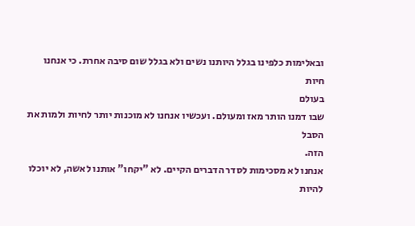ובאלימות כלפינו בגלל היותנו נשים ולא בגלל שום סיבה אחרת. כי אנחנו
חיות
בעולם
שבו דמנו הותר מאז ומעולם. ועכשיו אנחנו לא מוכנות יותר לחיות ולמות את
הסבל
הזה.
אנחנו לא מסכימות לסדר הדברים הקיים. לא "יקחו" אותנו לאשה, לא יוכלו
להיות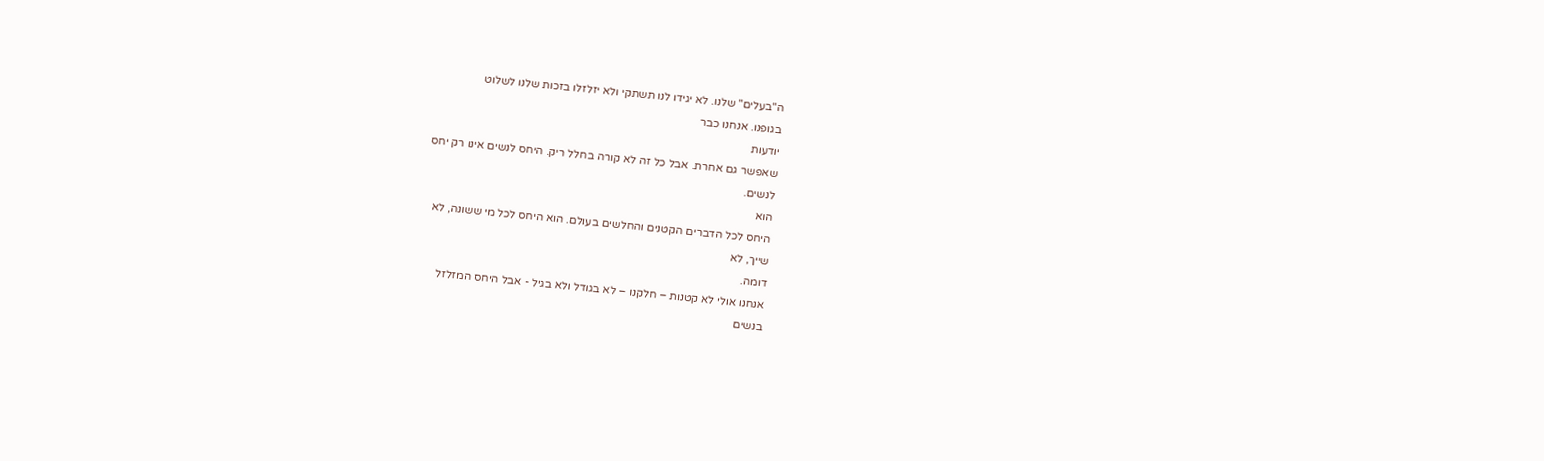ה"בעלים" שלנו. לא יגידו לנו תשתקי ולא יזלזלו בזכות שלנו לשלוט
בגופנו. אנחנו כבר
יודעות
שאפשר גם אחרת. אבל כל זה לא קורה בחלל ריק. היחס לנשים אינו רק יחס
לנשים.
הוא
היחס לכל הדברים הקטנים והחלשים בעולם. הוא היחס לכל מי ששונה, לא
שייך, לא
דומה.
אנחנו אולי לא קטנות – חלקנו – לא בגודל ולא בגיל - אבל היחס המזלזל
בנשים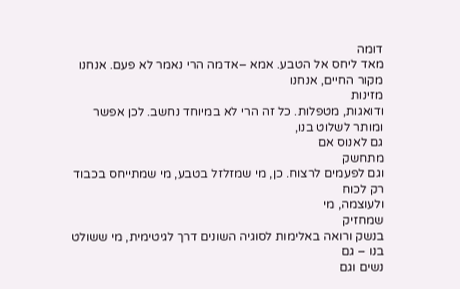דומה
מאד ליחס אל הטבע. אמא –אדמה הרי נאמר לא פעם. אנחנו מקור החיים, אנחנו
מזינות
ודואגות, מטפלות. כל זה הרי לא במיוחד נחשב. לכן אפשר ומותר לשלוט בנו,
גם לאנוס אם
מתחשק
וגם לפעמים לרצוח. כן, מי שמזלזל בטבע, מי שמתייחס בכבוד רק לכוח
ולעוצמה, מי
שמחזיק
בנשק ורואה באלימות לסוגיה השונים דרך לגיטימית, מי ששולט בנו – גם
נשים וגם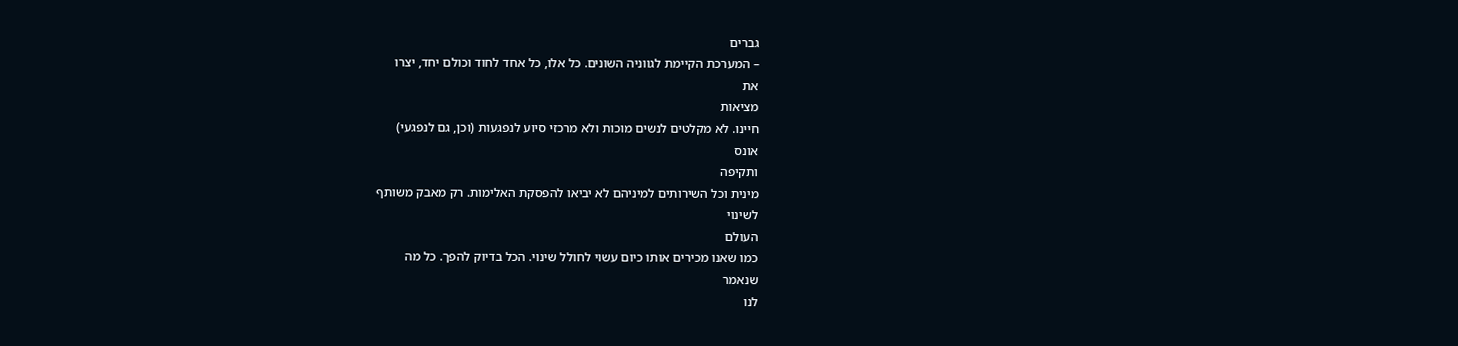גברים
– המערכת הקיימת לגווניה השונים. כל אלו, כל אחד לחוד וכולם יחד, יצרו
את
מציאות
חיינו. לא מקלטים לנשים מוכות ולא מרכזי סיוע לנפגעות (וכן, גם לנפגעי)
אונס
ותקיפה
מינית וכל השירותים למיניהם לא יביאו להפסקת האלימות. רק מאבק משותף
לשינוי
העולם
כמו שאנו מכירים אותו כיום עשוי לחולל שינוי. הכל בדיוק להפך. כל מה
שנאמר
לנו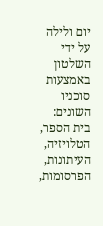יום ולילה על ידי השלטון באמצעות סוכניו השונים: בית הספר, הטלויזיה,
העיתונות,
הפרסומות,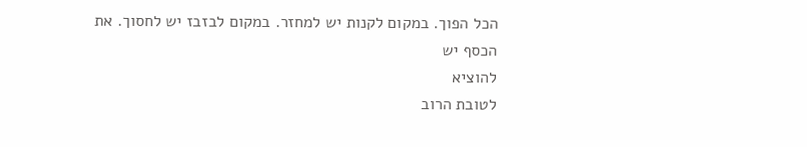הכל הפוך. במקום לקנות יש למחזר. במקום לבזבז יש לחסוך. את
הכסף יש
להוציא
לטובת הרוב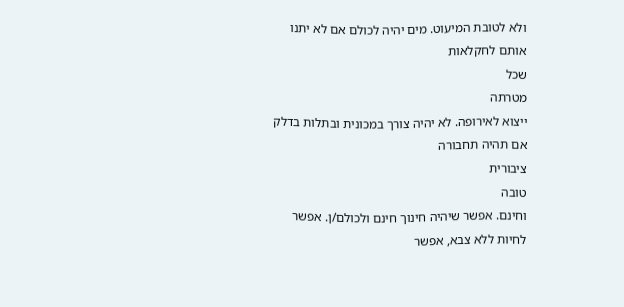ולא לטובת המיעוט. מים יהיה לכולם אם לא יתנו אותם לחקלאות
שכל
מטרתה
ייצוא לאירופה. לא יהיה צורך במכונית ובתלות בדלק אם תהיה תחבורה
ציבורית
טובה
וחינם. אפשר שיהיה חינוך חינם ולכולם/ן. אפשר לחיות ללא צבא, אפשר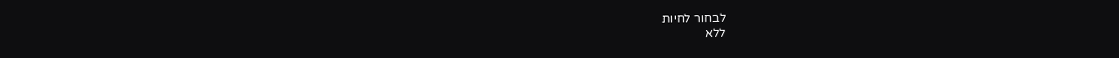לבחור לחיות
ללא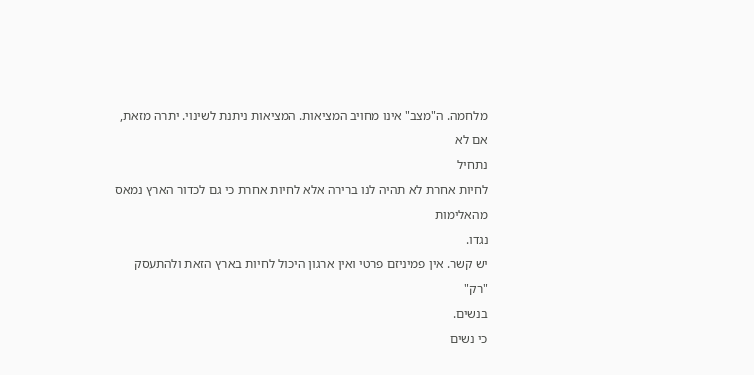מלחמה. ה"מצב" אינו מחויב המציאות. המציאות ניתנת לשינוי. יתרה מזאת,
אם לא
נתחיל
לחיות אחרת לא תהיה לנו ברירה אלא לחיות אחרת כי גם לכדור הארץ נמאס
מהאלימות
נגדו.
יש קשר. אין פמיניזם פרטי ואין ארגון היכול לחיות בארץ הזאת ולהתעסק
"רק"
בנשים.
כי נשים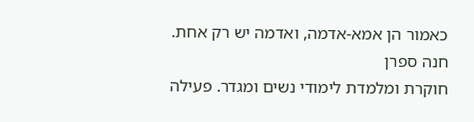כאמור הן אמא-אדמה, ואדמה יש רק אחת.
חנה ספרן
חוקרת ומלמדת לימודי נשים ומגדר. פעילה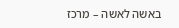באשה לאשה – מרכז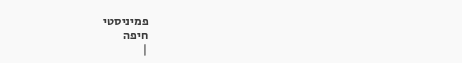פמיניסטי
חיפה
|